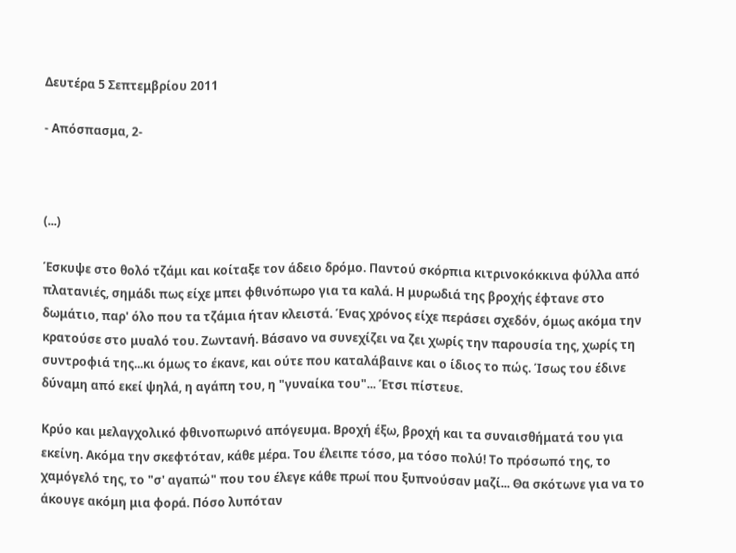Δευτέρα 5 Σεπτεμβρίου 2011

- Απόσπασμα, 2-



(...)

Έσκυψε στο θολό τζάμι και κοίταξε τον άδειο δρόμο. Παντού σκόρπια κιτρινοκόκκινα φύλλα από πλατανιές, σημάδι πως είχε μπει φθινόπωρο για τα καλά. Η μυρωδιά της βροχής έφτανε στο δωμάτιο, παρ' όλο που τα τζάμια ήταν κλειστά. Ένας χρόνος είχε περάσει σχεδόν, όμως ακόμα την κρατούσε στο μυαλό του. Ζωντανή. Βάσανο να συνεχίζει να ζει χωρίς την παρουσία της, χωρίς τη συντροφιά της...κι όμως το έκανε, και ούτε που καταλάβαινε και ο ίδιος το πώς. Ίσως του έδινε δύναμη από εκεί ψηλά, η αγάπη του, η "γυναίκα του"... Έτσι πίστευε.

Κρύο και μελαγχολικό φθινοπωρινό απόγευμα. Βροχή έξω, βροχή και τα συναισθήματά του για εκείνη. Ακόμα την σκεφτόταν, κάθε μέρα. Του έλειπε τόσο, μα τόσο πολύ! Το πρόσωπό της, το χαμόγελό της, το "σ' αγαπώ" που του έλεγε κάθε πρωί που ξυπνούσαν μαζί... Θα σκότωνε για να το άκουγε ακόμη μια φορά. Πόσο λυπόταν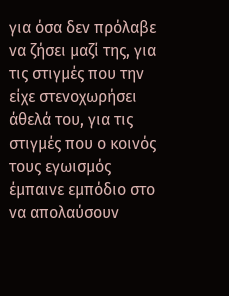για όσα δεν πρόλαβε να ζήσει μαζί της, για τις στιγμές που την είχε στενοχωρήσει άθελά του, για τις στιγμές που ο κοινός τους εγωισμός έμπαινε εμπόδιο στο να απολαύσουν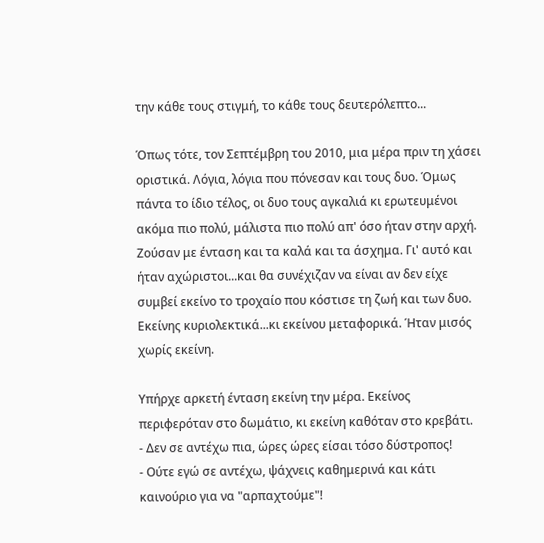την κάθε τους στιγμή, το κάθε τους δευτερόλεπτο...

Όπως τότε, τον Σεπτέμβρη του 2010, μια μέρα πριν τη χάσει οριστικά. Λόγια, λόγια που πόνεσαν και τους δυο. Όμως πάντα το ίδιο τέλος, οι δυο τους αγκαλιά κι ερωτευμένοι ακόμα πιο πολύ, μάλιστα πιο πολύ απ' όσο ήταν στην αρχή. Ζούσαν με ένταση και τα καλά και τα άσχημα. Γι' αυτό και ήταν αχώριστοι...και θα συνέχιζαν να είναι αν δεν είχε συμβεί εκείνο το τροχαίο που κόστισε τη ζωή και των δυο. Εκείνης κυριολεκτικά...κι εκείνου μεταφορικά. Ήταν μισός χωρίς εκείνη.

Υπήρχε αρκετή ένταση εκείνη την μέρα. Εκείνος περιφερόταν στο δωμάτιο, κι εκείνη καθόταν στο κρεβάτι.
- Δεν σε αντέχω πια, ώρες ώρες είσαι τόσο δύστροπος!
- Ούτε εγώ σε αντέχω, ψάχνεις καθημερινά και κάτι καινούριο για να "αρπαχτούμε"!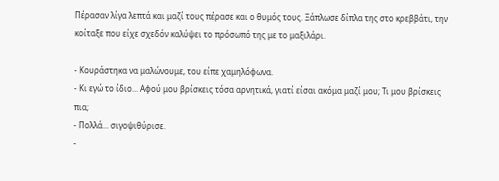Πέρασαν λίγα λεπτά και μαζί τους πέρασε και ο θυμός τους. Ξάπλωσε δίπλα της στο κρεββάτι, την κοίταξε που είχε σχεδόν καλύψει το πρόσωπό της με το μαξιλάρι.

- Κουράστηκα να μαλώνουμε, του είπε χαμηλόφωνα.
- Κι εγώ το ίδιο... Αφού μου βρίσκεις τόσα αρνητικά, γιατί είσαι ακόμα μαζί μου; Τι μου βρίσκεις πια;
- Πολλά... σιγοψιθύρισε.
-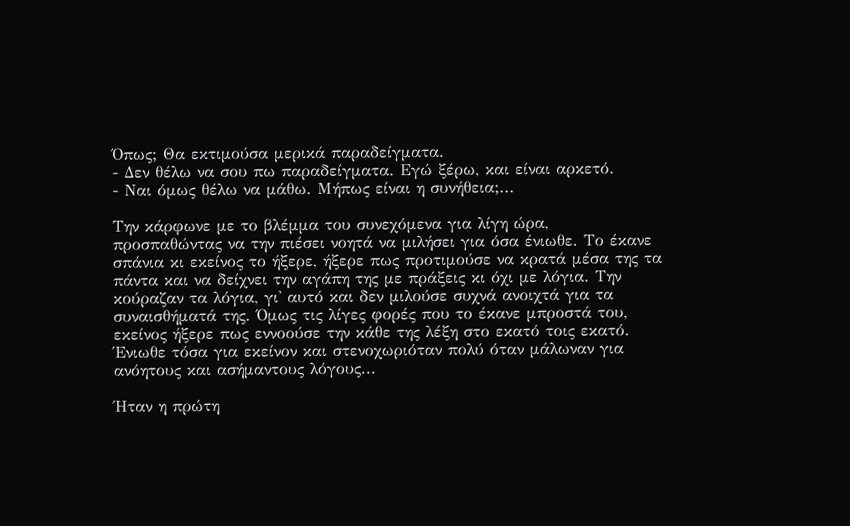Όπως; Θα εκτιμούσα μερικά παραδείγματα.
- Δεν θέλω να σου πω παραδείγματα. Εγώ ξέρω, και είναι αρκετό.
- Ναι όμως θέλω να μάθω. Μήπως είναι η συνήθεια;...

Την κάρφωνε με το βλέμμα του συνεχόμενα για λίγη ώρα, προσπαθώντας να την πιέσει νοητά να μιλήσει για όσα ένιωθε. Το έκανε σπάνια κι εκείνος το ήξερε, ήξερε πως προτιμούσε να κρατά μέσα της τα πάντα και να δείχνει την αγάπη της με πράξεις κι όχι με λόγια. Την κούραζαν τα λόγια, γι' αυτό και δεν μιλούσε συχνά ανοιχτά για τα συναισθήματά της. Όμως τις λίγες φορές που το έκανε μπροστά του, εκείνος ήξερε πως εννοούσε την κάθε της λέξη στο εκατό τοις εκατό. Ένιωθε τόσα για εκείνον και στενοχωριόταν πολύ όταν μάλωναν για ανόητους και ασήμαντους λόγους...

Ήταν η πρώτη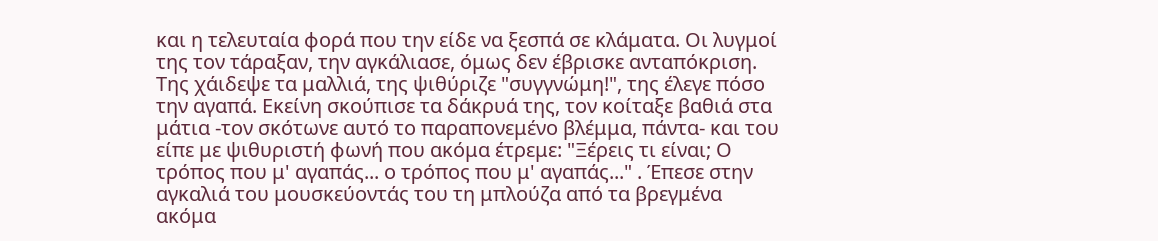και η τελευταία φορά που την είδε να ξεσπά σε κλάματα. Οι λυγμοί της τον τάραξαν, την αγκάλιασε, όμως δεν έβρισκε ανταπόκριση. Της χάιδεψε τα μαλλιά, της ψιθύριζε "συγγνώμη!", της έλεγε πόσο την αγαπά. Εκείνη σκούπισε τα δάκρυά της, τον κοίταξε βαθιά στα μάτια -τον σκότωνε αυτό το παραπονεμένο βλέμμα, πάντα- και του είπε με ψιθυριστή φωνή που ακόμα έτρεμε: "Ξέρεις τι είναι; Ο τρόπος που μ' αγαπάς... ο τρόπος που μ' αγαπάς..." . Έπεσε στην αγκαλιά του μουσκεύοντάς του τη μπλούζα από τα βρεγμένα ακόμα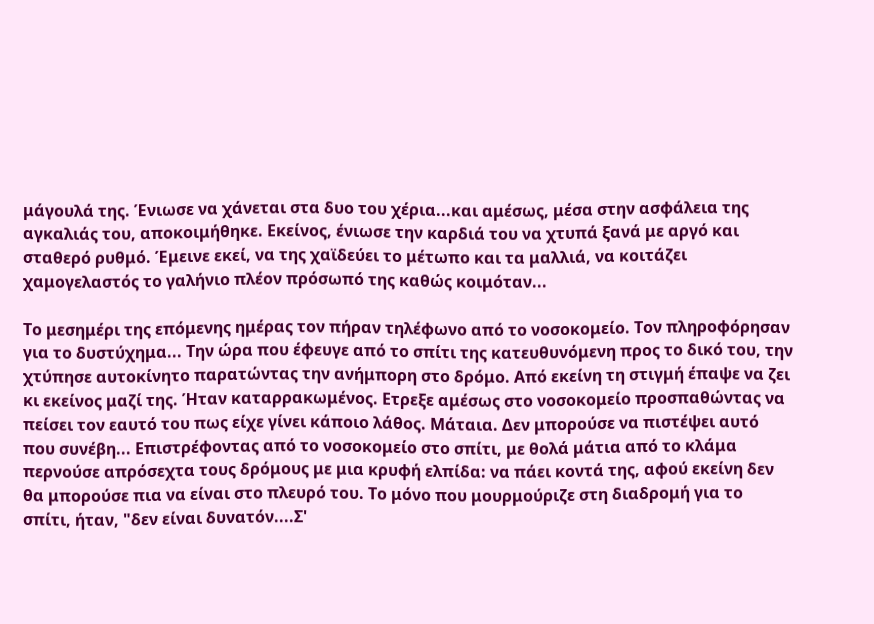μάγουλά της. Ένιωσε να χάνεται στα δυο του χέρια...και αμέσως, μέσα στην ασφάλεια της αγκαλιάς του, αποκοιμήθηκε. Εκείνος, ένιωσε την καρδιά του να χτυπά ξανά με αργό και σταθερό ρυθμό. Έμεινε εκεί, να της χαϊδεύει το μέτωπο και τα μαλλιά, να κοιτάζει χαμογελαστός το γαλήνιο πλέον πρόσωπό της καθώς κοιμόταν...

Το μεσημέρι της επόμενης ημέρας τον πήραν τηλέφωνο από το νοσοκομείο. Τον πληροφόρησαν για το δυστύχημα... Την ώρα που έφευγε από το σπίτι της κατευθυνόμενη προς το δικό του, την χτύπησε αυτοκίνητο παρατώντας την ανήμπορη στο δρόμο. Από εκείνη τη στιγμή έπαψε να ζει κι εκείνος μαζί της. Ήταν καταρρακωμένος. Ετρεξε αμέσως στο νοσοκομείο προσπαθώντας να πείσει τον εαυτό του πως είχε γίνει κάποιο λάθος. Μάταια. Δεν μπορούσε να πιστέψει αυτό που συνέβη... Επιστρέφοντας από το νοσοκομείο στο σπίτι, με θολά μάτια από το κλάμα περνούσε απρόσεχτα τους δρόμους με μια κρυφή ελπίδα: να πάει κοντά της, αφού εκείνη δεν θα μπορούσε πια να είναι στο πλευρό του. Το μόνο που μουρμούριζε στη διαδρομή για το σπίτι, ήταν, "δεν είναι δυνατόν....Σ'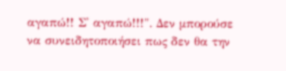αγαπώ!! Σ' αγαπώ!!!". Δεν μπορούσε να συνειδητοποιήσει πως δεν θα την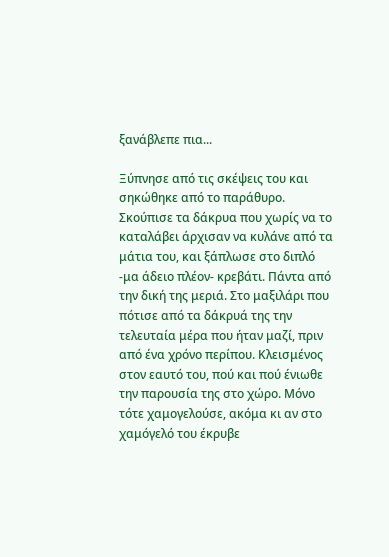ξανάβλεπε πια...

Ξύπνησε από τις σκέψεις του και σηκώθηκε από το παράθυρο. Σκούπισε τα δάκρυα που χωρίς να το καταλάβει άρχισαν να κυλάνε από τα μάτια του, και ξάπλωσε στο διπλό -μα άδειο πλέον- κρεβάτι. Πάντα από την δική της μεριά. Στο μαξιλάρι που πότισε από τα δάκρυά της την τελευταία μέρα που ήταν μαζί, πριν από ένα χρόνο περίπου. Κλεισμένος στον εαυτό του, πού και πού ένιωθε την παρουσία της στο χώρο. Μόνο τότε χαμογελούσε, ακόμα κι αν στο χαμόγελό του έκρυβε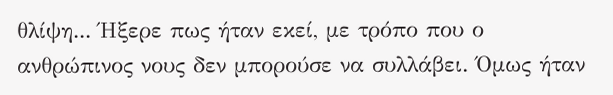θλίψη... Ήξερε πως ήταν εκεί, με τρόπο που ο ανθρώπινος νους δεν μπορούσε να συλλάβει. Όμως ήταν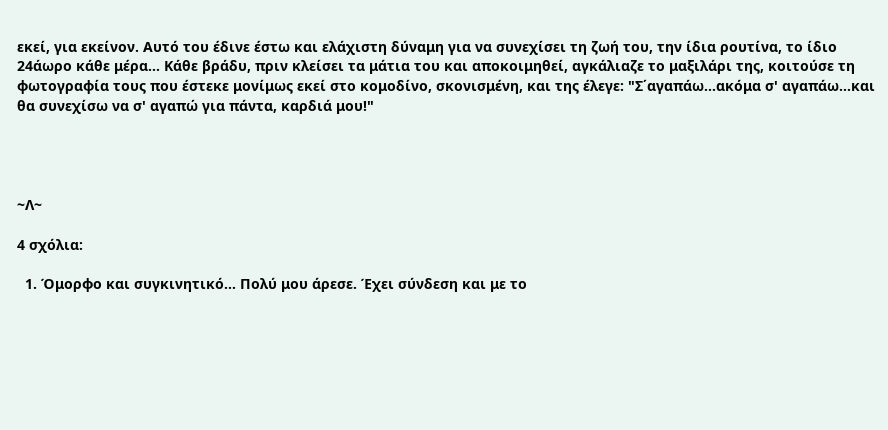εκεί, για εκείνον. Αυτό του έδινε έστω και ελάχιστη δύναμη για να συνεχίσει τη ζωή του, την ίδια ρουτίνα, το ίδιο 24άωρο κάθε μέρα... Κάθε βράδυ, πριν κλείσει τα μάτια του και αποκοιμηθεί, αγκάλιαζε το μαξιλάρι της, κοιτούσε τη φωτογραφία τους που έστεκε μονίμως εκεί στο κομοδίνο, σκονισμένη, και της έλεγε: "Σ΄αγαπάω...ακόμα σ' αγαπάω...και θα συνεχίσω να σ' αγαπώ για πάντα, καρδιά μου!"




~Λ~

4 σχόλια:

  1. Όμορφο και συγκινητικό... Πολύ μου άρεσε. Έχει σύνδεση και με το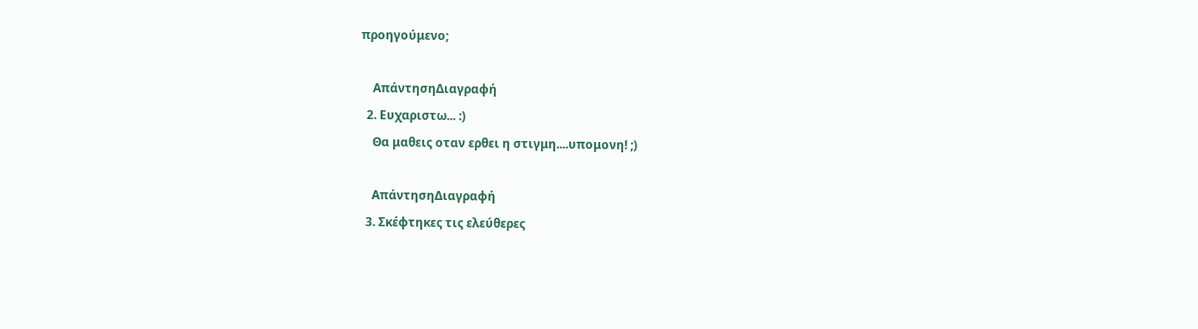προηγούμενο;

    ΑπάντησηΔιαγραφή
  2. Ευχαριστω... :)
    Θα μαθεις οταν ερθει η στιγμη....υπομονη! ;)

    ΑπάντησηΔιαγραφή
  3. Σκέφτηκες τις ελεύθερες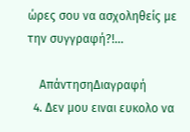ώρες σου να ασχοληθείς με την συγγραφή?!...

    ΑπάντησηΔιαγραφή
  4. Δεν μου ειναι ευκολο να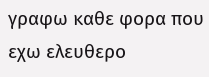γραφω καθε φορα που εχω ελευθερο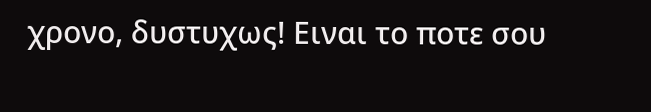χρονο, δυστυχως! Ειναι το ποτε σου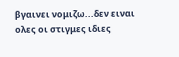βγαινει νομιζω...δεν ειναι ολες οι στιγμες ιδιες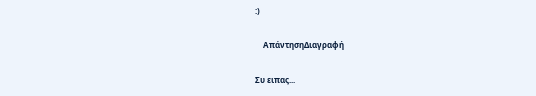:)

    ΑπάντησηΔιαγραφή

Συ ειπας...